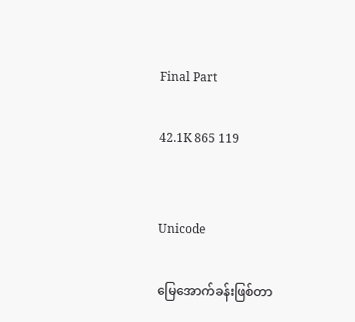Final Part

42.1K 865 119


Unicode

မြေအောက်ခန်းဖြစ်တာ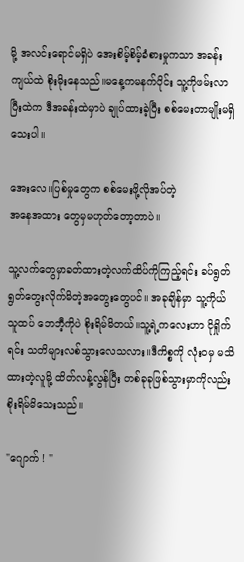မို့ အလင်းရောင်မရှိပဲ အေးစိမ့်စိမ့်ခံစားမှုကသာ အခန်းကျယ်ထဲ စိုးမိုးနေသည်။မနေ့ကမနက်ပိုင်း သူ့ကိုဖမ်းလာပြီးထဲက ဒီအခန်းထဲမှာပဲ ချုပ်ထားခဲ့ပြီး စစ်မေးတာမျိုးမရှိသေးပါ။

အေးလေ။ပြစ်မှုတွေက စစ်မေးဖို့လိုအပ်တဲ့
အနေအထား တွေမှမဟုတ်တော့တာပဲ။

သူ့လက်တွေမှာခတ်ထားတဲ့လက်ထိပ်ကိုကြည့်ရင်း ခပ်ရွတ်ရွတ်တွေးလိုက်မိတဲ့အတွေးတွေပင်။ အခုချိန်မှာ သူ့ကိုယ်သူထပ် ဘေဘီ့ကိုပဲ စိုးရိမ်မိတယ်။သူ့ရဲ့ကလေးဟာ ငိုရှိုက်ရင်း သတိများလစ်သွားလေသလား။ဒီကိစ္စကို လုံးဝမှ မသိထားတဲ့လူမို့ ထိတ်လန့်လွန်ပြီး တစ်ခုခုဖြစ်သွားမှာကိုလည်း စိုးရိမ်မိသေးသည်။

"ဂျောက် ! "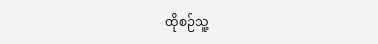ထိုစဉ်သူ့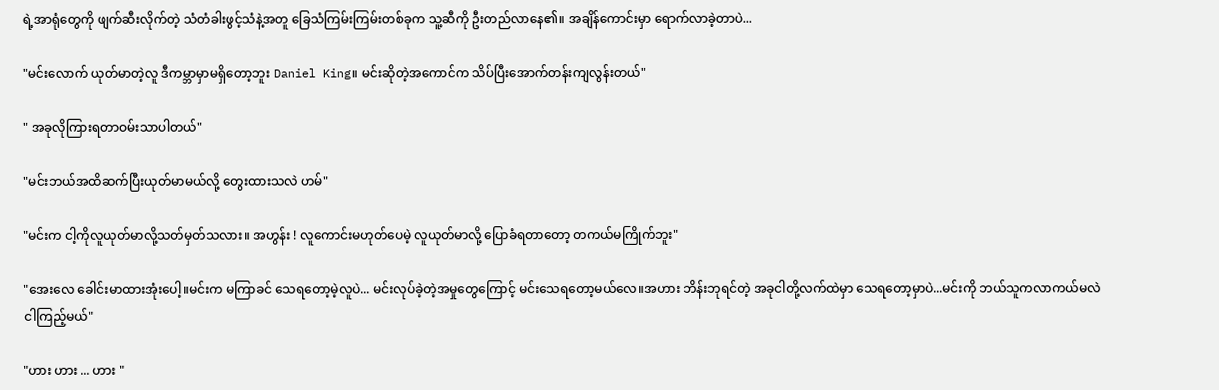ရဲ့အာရုံတွေကို ဖျက်ဆီးလိုက်တဲ့ သံတံခါးဖွင့်သံနဲ့အတူ ခြေသံကြမ်းကြမ်းတစ်ခုက သူ့ဆီကို ဦးတည်လာနေ၏။ အချိန်ကောင်းမှာ ရောက်လာခဲ့တာပဲ...

"မင်းလောက် ယုတ်မာတဲ့လူ ဒီကမ္ဘာမှာမရှိတော့ဘူး Daniel King။ မင်းဆိုတဲ့အကောင်က သိပ်ပြီးအောက်တန်းကျလွန်းတယ်"

" အခုလိုကြားရတာဝမ်းသာပါတယ်"

"မင်းဘယ်အထိဆက်ပြီးယုတ်မာမယ်လို့ တွေးထားသလဲ ဟမ်"

"မင်းက ငါ့ကိုလူယုတ်မာလို့သတ်မှတ်သလား။ အဟွန်း ! လူကောင်းမဟုတ်ပေမဲ့ လူယုတ်မာလို့ ပြောခံရတာတော့ တကယ်မကြိုက်ဘူး"

"အေးလေ ခေါင်းမာထားအုံးပေါ့။မင်းက မကြာခင် သေရတော့မဲ့လူပဲ... မင်းလုပ်ခဲ့တဲ့အမှုတွေကြောင့် မင်းသေရတော့မယ်လေ။အဟား ဘိန်းဘုရင်တဲ့ အခုငါတို့လက်ထဲမှာ သေရတော့မှာပဲ...မင်းကို ဘယ်သူကလာကယ်မလဲ ငါကြည့်မယ်"

"ဟား ဟား ... ဟား "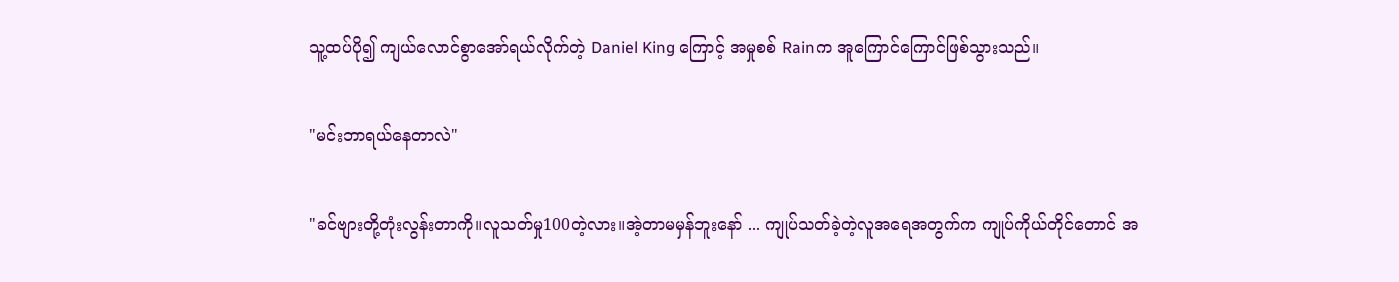သူ့ထပ်ပို၍ ကျယ်လောင်စွာအော်ရယ်လိုက်တဲ့ Daniel King ကြောင့် အမှုစစ် Rainက အူကြောင်ကြောင်ဖြစ်သွားသည်။

"မင်းဘာရယ်နေတာလဲ"

"ခင်ဗျားတို့တုံးလွန်းတာကို။လူသတ်မှု100တဲ့လား။အဲ့တာမမှန်ဘူးနော် ... ကျုပ်သတ်ခဲ့တဲ့လူအရေအတွက်က ကျုပ်ကိုယ်တိုင်တောင် အ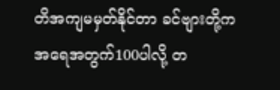တိအကျမမှတ်နိုင်တာ ခင်ဗျားတို့က အရေအတွက်100ပါလို့ တ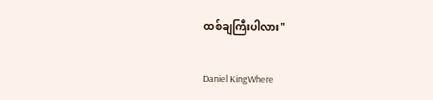ထစ်ချကြီးပါလား"

Daniel KingWhere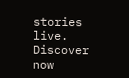stories live. Discover now